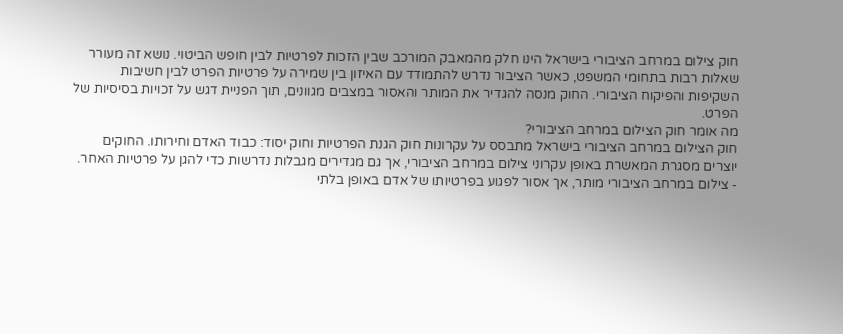חוק צילום במרחב הציבורי בישראל הינו חלק מהמאבק המורכב שבין הזכות לפרטיות לבין חופש הביטוי. נושא זה מעורר שאלות רבות בתחומי המשפט, כאשר הציבור נדרש להתמודד עם האיזון בין שמירה על פרטיות הפרט לבין חשיבות השקיפות והפיקוח הציבורי. החוק מנסה להגדיר את המותר והאסור במצבים מגוונים, תוך הפניית דגש על זכויות בסיסיות של הפרט.
מה אומר חוק הצילום במרחב הציבורי?
חוק הצילום במרחב הציבורי בישראל מתבסס על עקרונות חוק הגנת הפרטיות וחוק יסוד: כבוד האדם וחירותו. החוקים יוצרים מסגרת המאשרת באופן עקרוני צילום במרחב הציבורי, אך גם מגדירים מגבלות נדרשות כדי להגן על פרטיות האחר.
- צילום במרחב הציבורי מותר, אך אסור לפגוע בפרטיותו של אדם באופן בלתי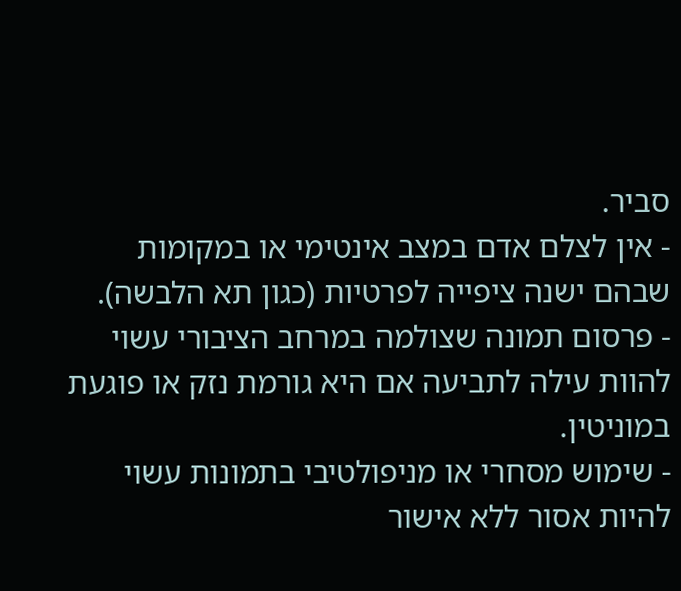סביר.
- אין לצלם אדם במצב אינטימי או במקומות שבהם ישנה ציפייה לפרטיות (כגון תא הלבשה).
- פרסום תמונה שצולמה במרחב הציבורי עשוי להוות עילה לתביעה אם היא גורמת נזק או פוגעת במוניטין.
- שימוש מסחרי או מניפולטיבי בתמונות עשוי להיות אסור ללא אישור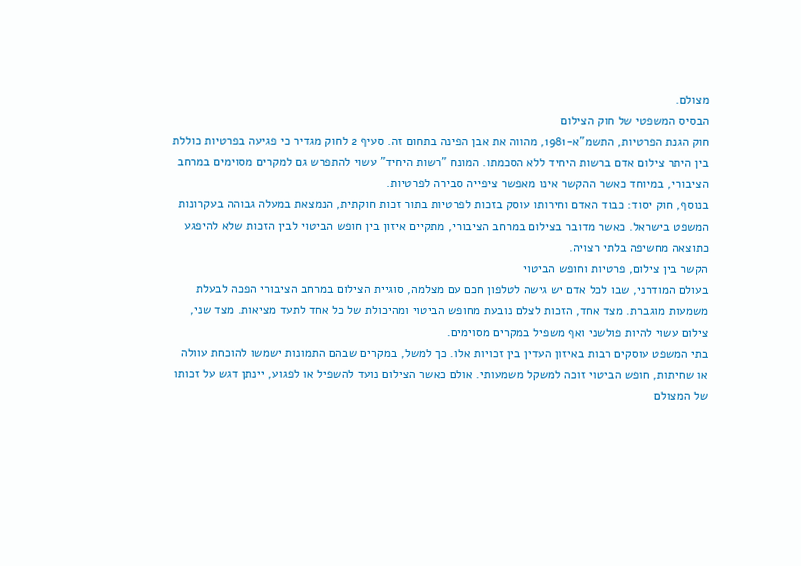מצולם.
הבסיס המשפטי של חוק הצילום
חוק הגנת הפרטיות, התשמ"א-1981, מהווה את אבן הפינה בתחום זה. סעיף 2 לחוק מגדיר כי פגיעה בפרטיות כוללת בין היתר צילום אדם ברשות היחיד ללא הסכמתו. המונח "רשות היחיד" עשוי להתפרש גם למקרים מסוימים במרחב הציבורי, במיוחד כאשר ההקשר אינו מאפשר ציפייה סבירה לפרטיות.
בנוסף, חוק יסוד: כבוד האדם וחירותו עוסק בזכות לפרטיות בתור זכות חוקתית, הנמצאת במעלה גבוהה בעקרונות המשפט בישראל. כאשר מדובר בצילום במרחב הציבורי, מתקיים איזון בין חופש הביטוי לבין הזכות שלא להיפגע כתוצאה מחשיפה בלתי רצויה.
הקשר בין צילום, פרטיות וחופש הביטוי
בעולם המודרני, שבו לכל אדם יש גישה לטלפון חכם עם מצלמה, סוגיית הצילום במרחב הציבורי הפכה לבעלת משמעות מוגברת. מצד אחד, הזכות לצלם נובעת מחופש הביטוי ומהיכולת של כל אחד לתעד מציאות. מצד שני, צילום עשוי להיות פולשני ואף משפיל במקרים מסוימים.
בתי המשפט עוסקים רבות באיזון העדין בין זכויות אלו. כך למשל, במקרים שבהם התמונות ישמשו להוכחת עוולה או שחיתות, חופש הביטוי זוכה למשקל משמעותי. אולם כאשר הצילום נועד להשפיל או לפגוע, יינתן דגש על זכותו של המצולם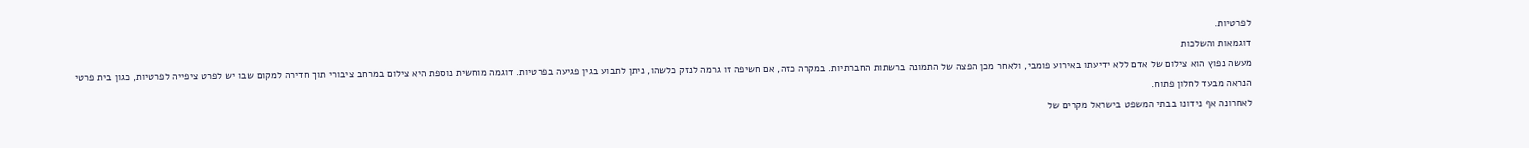לפרטיות.
דוגמאות והשלכות
מעשה נפוץ הוא צילום של אדם ללא ידיעתו באירוע פומבי, ולאחר מכן הפצה של התמונה ברשתות החברתיות. במקרה כזה, אם חשיפה זו גרמה לנזק כלשהו, ניתן לתבוע בגין פגיעה בפרטיות. דוגמה מוחשית נוספת היא צילום במרחב ציבורי תוך חדירה למקום שבו יש לפרט ציפייה לפרטיות, כגון בית פרטי הנראה מבעד לחלון פתוח.
לאחרונה אף נידונו בבתי המשפט בישראל מקרים של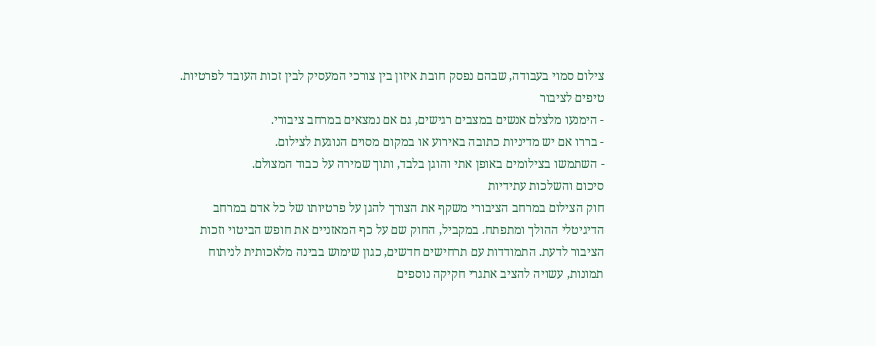צילום סמוי בעבודה, שבהם נפסק חובת איזון בין צורכי המעסיק לבין זכות העובד לפרטיות.
טיפים לציבור
- הימנעו מלצלם אנשים במצבים רגישים, גם אם נמצאים במרחב ציבורי.
- בררו אם יש מדיניות כתובה באירוע או במקום מסוים הנוגעת לצילום.
- השתמשו בצילומים באופן אתי והוגן בלבד, ותוך שמירה על כבוד המצולם.
סיכום והשלכות עתידיות
חוק הצילום במרחב הציבורי משקף את הצורך להגן על פרטיותו של כל אדם במרחב הדיגיטלי ההולך ומתפתח. במקביל, החוק שם על כף המאזניים את חופש הביטוי וזכות הציבור לדעת. התמודדות עם תרחישים חדשים, כגון שימוש בבינה מלאכותית לניתוח תמונות, עשויה להציב אתגרי חקיקה נוספים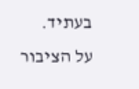בעתיד.
על הציבור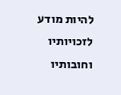להיות מודע לזכויותיו וחובותיו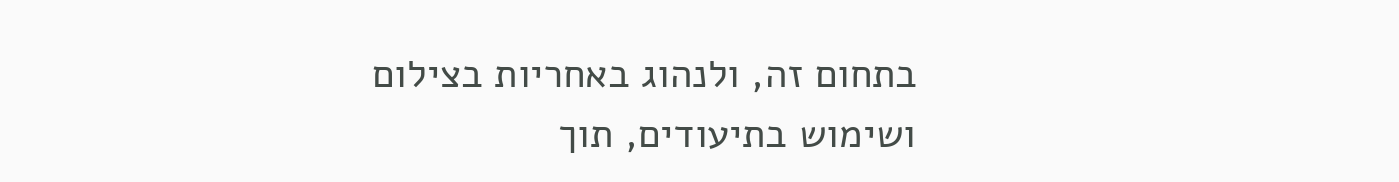בתחום זה, ולנהוג באחריות בצילום ושימוש בתיעודים, תוך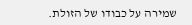שמירה על כבודו של הזולת.